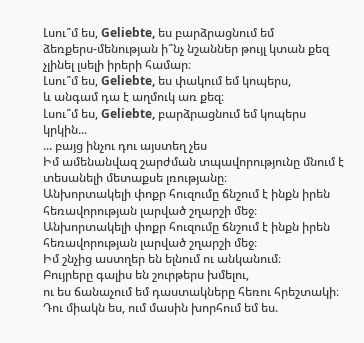Լսու՞մ ես, Geliebte, ես բարձրացնում եմ
ձեռքերս-մենության ի՞նչ նշաններ թույլ կտան քեզ չլինել լսելի իրերի համար։
Լսու՞մ ես, Geliebte, ես փակում եմ կոպերս,
և անգամ դա է աղմուկ առ քեզ։
Լսու՞մ ես, Geliebte, բարձրացնում եմ կոպերս կրկին...
... բայց ինչու դու այստեղ չես
Իմ ամենանվազ շարժման տպավորությունը մնում է տեսանելի մետաքսե լռությանը։
Անխորտակելի փոքր հուզումը ճնշում է ինքն իրեն հեռավորության լարված շղարշի մեջ։
Անխորտակելի փոքր հուզումը ճնշում է ինքն իրեն հեռավորության լարված շղարշի մեջ։
Իմ շնչից աստղեր են ելնում ու անկանում։
Բույրերը գալիս են շուրթերս խմելու,
ու ես ճանաչում եմ դաստակները հեռու հրեշտակի։
Դու միակն ես, ում մասին խորհում եմ ես.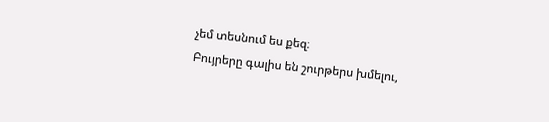չեմ տեսնում ես քեզ։
Բույրերը գալիս են շուրթերս խմելու,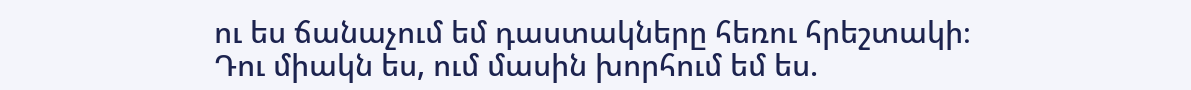ու ես ճանաչում եմ դաստակները հեռու հրեշտակի։
Դու միակն ես, ում մասին խորհում եմ ես.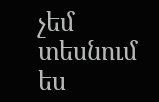չեմ տեսնում ես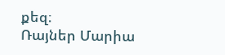քեզ։
Ռայներ Մարիա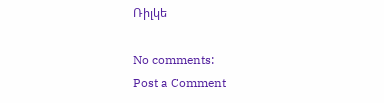Ռիլկե

No comments:
Post a Comment